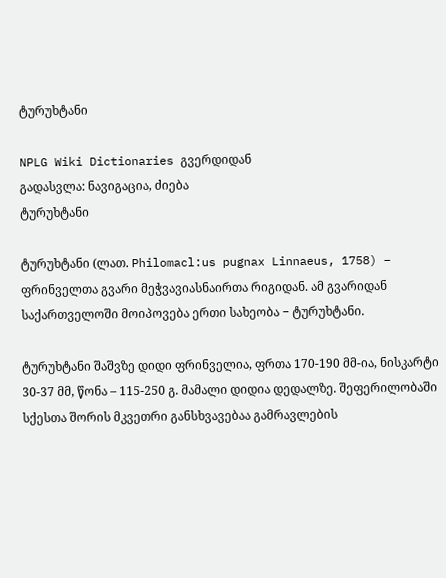ტურუხტანი

NPLG Wiki Dictionaries გვერდიდან
გადასვლა: ნავიგაცია, ძიება
ტურუხტანი

ტურუხტანი (ლათ. Philomacl:us pugnax Linnaeus, 1758) − ფრინველთა გვარი მეჭვავიასნაირთა რიგიდან. ამ გვარიდან საქართველოში მოიპოვება ერთი სახეობა − ტურუხტანი.

ტურუხტანი შაშვზე დიდი ფრინველია, ფრთა 170-190 მმ-ია, ნისკარტი 30-37 მმ, წონა – 115-250 გ. მამალი დიდია დედალზე. შეფერილობაში სქესთა შორის მკვეთრი განსხვავებაა გამრავლების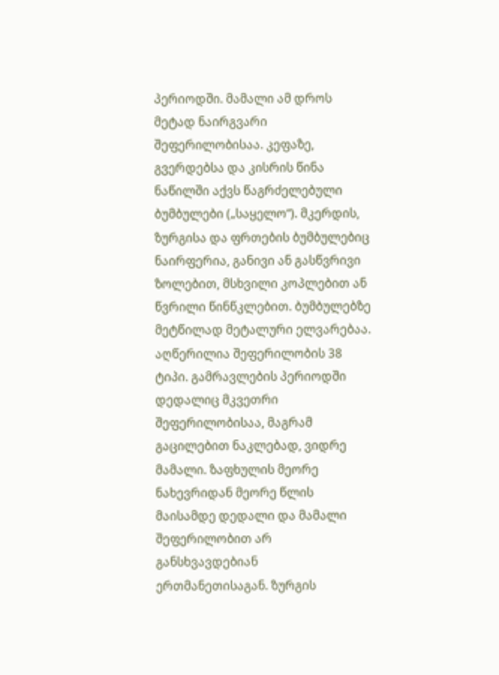პერიოდში. მამალი ამ დროს მეტად ნაირგვარი შეფერილობისაა. კეფაზე, გვერდებსა და კისრის წინა ნაწილში აქვს წაგრძელებული ბუმბულები („საყელო“). მკერდის, ზურგისა და ფრთების ბუმბულებიც ნაირფერია, განივი ან გასწვრივი ზოლებით, მსხვილი კოპლებით ან წვრილი წინწკლებით. ბუმბულებზე მეტწილად მეტალური ელვარებაა. აღწერილია შეფერილობის 38 ტიპი. გამრავლების პერიოდში დედალიც მკვეთრი შეფერილობისაა, მაგრამ გაცილებით ნაკლებად, ვიდრე მამალი. ზაფხულის მეორე ნახევრიდან მეორე წლის მაისამდე დედალი და მამალი შეფერილობით არ განსხვავდებიან ერთმანეთისაგან. ზურგის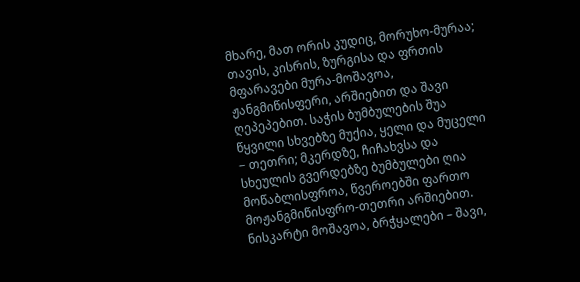მხარე, მათ ორის კუდიც, მორუხო-მურაა; თავის, კისრის, ზურგისა და ფრთის მფარავები მურა-მოშავოა, ჟანგმიწისფერი, არშიებით და შავი ღეპეპებით. საჭის ბუმბულების შუა წყვილი სხვებზე მუქია, ყელი და მუცელი − თეთრი; მკერდზე, ჩიჩახვსა და სხეულის გვერდებზე ბუმბულები ღია მოწაბლისფროა, წვეროებში ფართო მოჟანგმიწისფრო-თეთრი არშიებით. ნისკარტი მოშავოა, ბრჭყალები – შავი,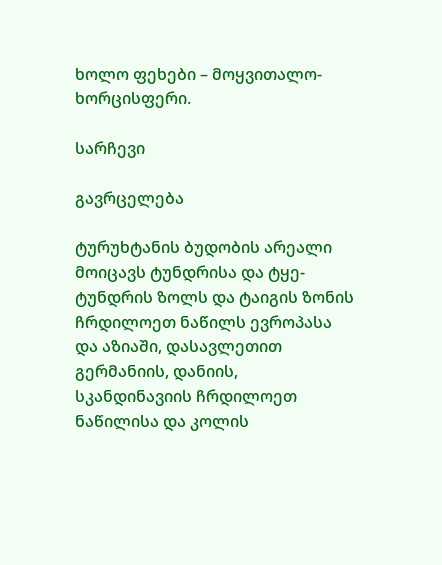ხოლო ფეხები – მოყვითალო-ხორცისფერი.

სარჩევი

გავრცელება

ტურუხტანის ბუდობის არეალი მოიცავს ტუნდრისა და ტყე-ტუნდრის ზოლს და ტაიგის ზონის ჩრდილოეთ ნაწილს ევროპასა და აზიაში, დასავლეთით გერმანიის, დანიის, სკანდინავიის ჩრდილოეთ ნაწილისა და კოლის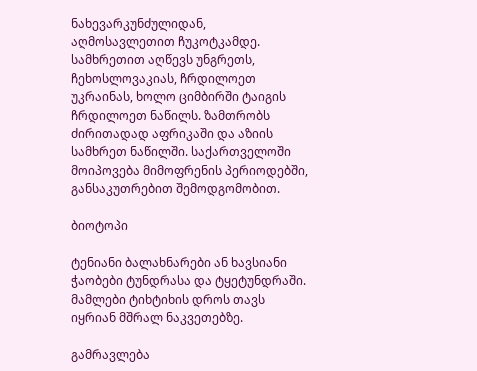ნახევარკუნძულიდან, აღმოსავლეთით ჩუკოტკამდე. სამხრეთით აღწევს უნგრეთს, ჩეხოსლოვაკიას, ჩრდილოეთ უკრაინას, ხოლო ციმბირში ტაიგის ჩრდილოეთ ნაწილს. ზამთრობს ძირითადად აფრიკაში და აზიის სამხრეთ ნაწილში. საქართველოში მოიპოვება მიმოფრენის პერიოდებში, განსაკუთრებით შემოდგომობით.

ბიოტოპი

ტენიანი ბალახნარები ან ხავსიანი ჭაობები ტუნდრასა და ტყეტუნდრაში. მამლები ტიხტიხის დროს თავს იყრიან მშრალ ნაკვეთებზე.

გამრავლება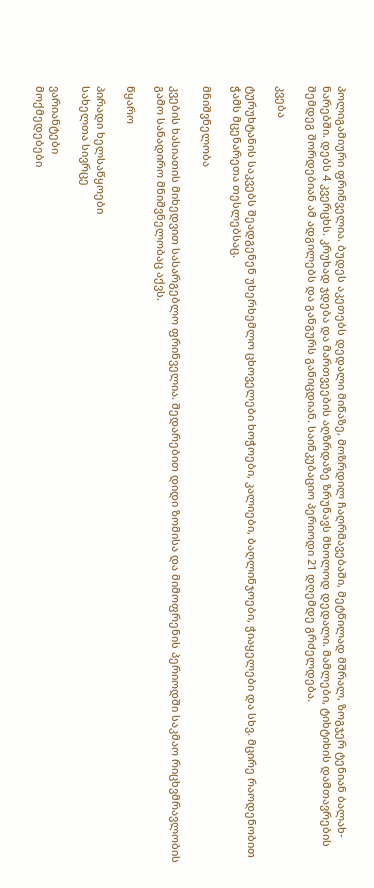პოლიგამიური ფრინველია. ბუდეს აკეთებს დედალი მიწაზე, მოზრდილ ჩაღრმავებაში, მეტწილად მშრალ, ზოგჯერ ტენიან ბალახ-ნარებში. დებს 4 კვერცხს. კრუხად ჯდება და მართვეების აღზრდაზე ზრუნავს მხოლოდ დედალი. მამლები, ტიხტიხის დამთავრების შემდეგ შორდებიან ამ ადგილებს და განგურს განიცდიან. საინკუბაციო პერიოდი 21 დღემდე გრძელდება.

კვება

ტურუხტანის საკვებს შეადგენენ უხერხემლო ცხოველები ხოჭოები, კალიები, ბაღლინჯოები, ჭიაყელები და სხვ. მცირე რაოდენობით ჭამს მცენარეთა თესლებსაც.

მნიშვნელობა

კვების ხასიათის მიხედვით სასარგებლო ფრინველია. შედარებით დიდი ზომისა და მიმოფრენის პერიოდში საკმაო რიცხვმრავლობის გამო სანადირო მნიშვნელობაც აქვს.

წყარო

პირადი ხელსაწყოები
სახელთა სივრცე

ვარიანტები
მოქმედებები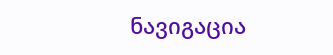ნავიგაცია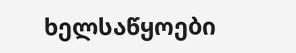ხელსაწყოები